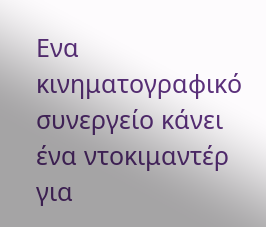Ενα κινηματογραφικό συνεργείο κάνει ένα ντοκιμαντέρ για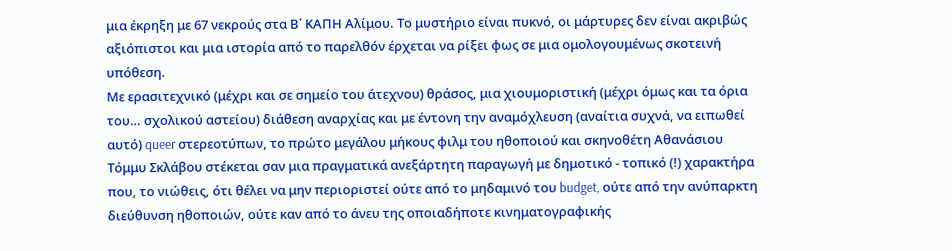μια έκρηξη με 67 νεκρούς στα Β΄ ΚΑΠΗ Αλίμου. Το μυστήριο είναι πυκνό, οι μάρτυρες δεν είναι ακριβώς αξιόπιστοι και μια ιστορία από το παρελθόν έρχεται να ρίξει φως σε μια ομολογουμένως σκοτεινή υπόθεση.
Με ερασιτεχνικό (μέχρι και σε σημείο του άτεχνου) θράσος, μια χιουμοριστική (μέχρι όμως και τα όρια του… σχολικού αστείου) διάθεση αναρχίας και με έντονη την αναμόχλευση (αναίτια συχνά, να ειπωθεί αυτό) queer στερεοτύπων, το πρώτο μεγάλου μήκους φιλμ του ηθοποιού και σκηνοθέτη Αθανάσιου Τόμμυ Σκλάβου στέκεται σαν μια πραγματικά ανεξάρτητη παραγωγή με δημοτικό - τοπικό (!) χαρακτήρα που, το νιώθεις, ότι θέλει να μην περιοριστεί ούτε από το μηδαμινό του budget, ούτε από την ανύπαρκτη διεύθυνση ηθοποιών, ούτε καν από το άνευ της οποιαδήποτε κινηματογραφικής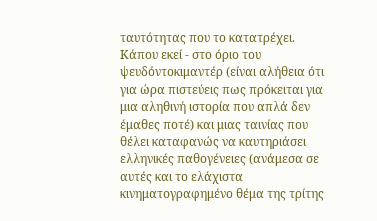ταυτότητας που το κατατρέχει.
Κάπου εκεί - στο όριο του ψευδόντοκιμαντέρ (είναι αλήθεια ότι για ώρα πιστεύεις πως πρόκειται για μια αληθινή ιστορία που απλά δεν έμαθες ποτέ) και μιας ταινίας που θέλει καταφανώς να καυτηριάσει ελληνικές παθογένειες (ανάμεσα σε αυτές και το ελάχιστα κινηματογραφημένο θέμα της τρίτης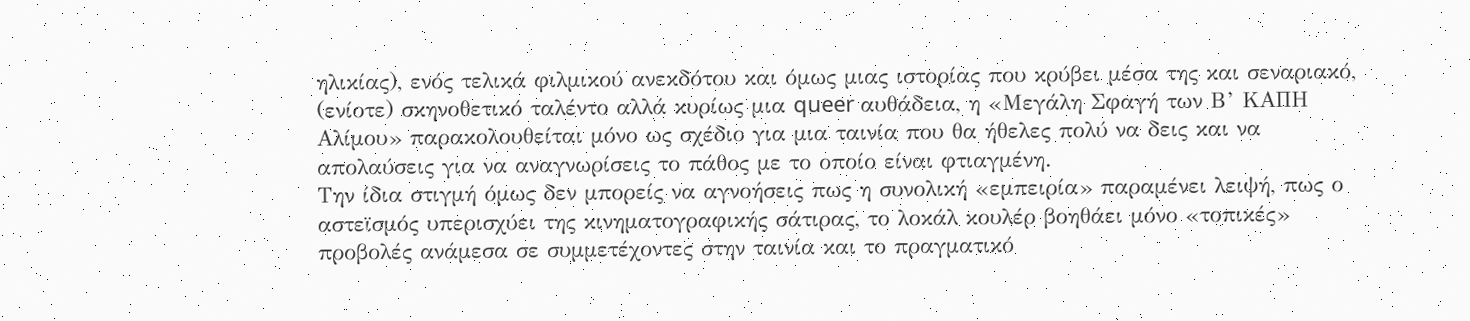ηλικίας), ενός τελικά φιλμικού ανεκδότου και όμως μιας ιστορίας που κρύβει μέσα της και σεναριακό, (ενίοτε) σκηνοθετικό ταλέντο αλλά κυρίως μια queer αυθάδεια, η «Μεγάλη Σφαγή των Β’ ΚΑΠΗ Αλίμου» παρακολουθείται μόνο ως σχέδιο για μια ταινία που θα ήθελες πολύ να δεις και να απολαύσεις για να αναγνωρίσεις το πάθος με το οποίο είναι φτιαγμένη.
Την ίδια στιγμή όμως δεν μπορείς να αγνοήσεις πως η συνολική «εμπειρία» παραμένει λειψή, πως ο αστεϊσμός υπερισχύει της κινηματογραφικής σάτιρας, το λοκάλ κουλέρ βοηθάει μόνο «τοπικές» προβολές ανάμεσα σε συμμετέχοντες στην ταινία και το πραγματικό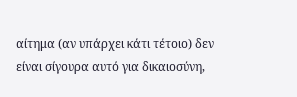αίτημα (αν υπάρχει κάτι τέτοιο) δεν είναι σίγουρα αυτό για δικαιοσύνη,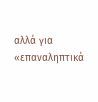αλλά για «επαναληπτικά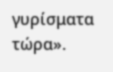γυρίσματα τώρα».